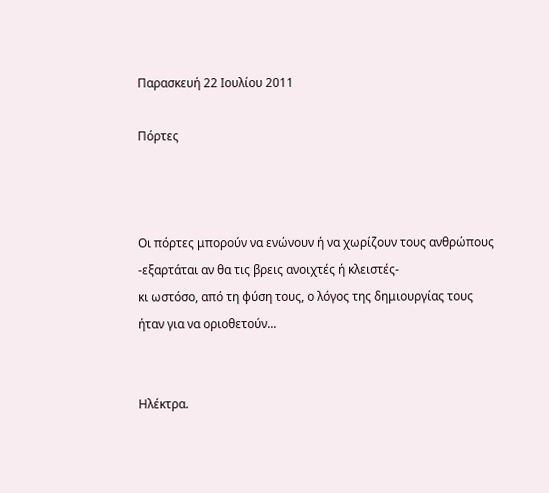Παρασκευή 22 Ιουλίου 2011

Πόρτες



Οι πόρτες μπορούν να ενώνουν ή να χωρίζουν τους ανθρώπους
-εξαρτάται αν θα τις βρεις ανοιχτές ή κλειστές-
κι ωστόσο, από τη φύση τους, ο λόγος της δημιουργίας τους
ήταν για να οριοθετούν...


Ηλέκτρα.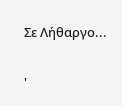Σε Λήθαργο...

'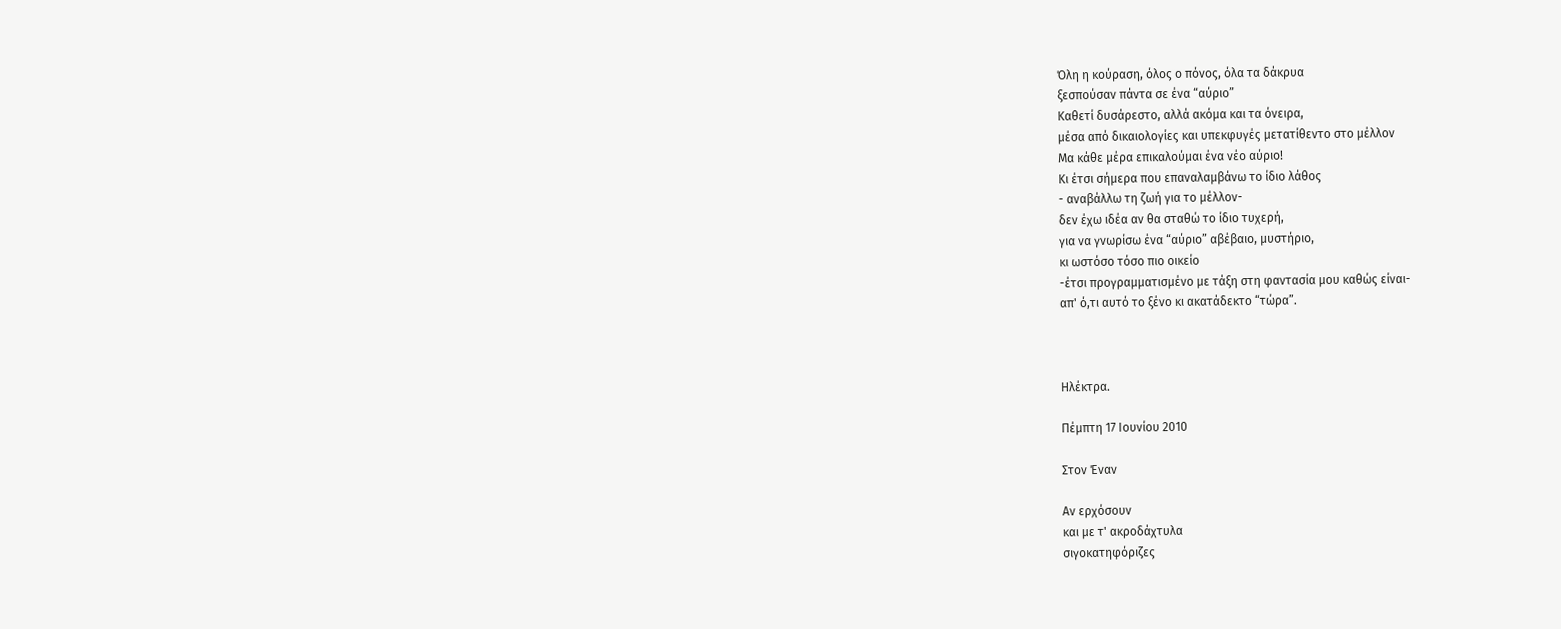Όλη η κούραση, όλος ο πόνος, όλα τα δάκρυα
ξεσπούσαν πάντα σε ένα “αύριο”
Καθετί δυσάρεστο, αλλά ακόμα και τα όνειρα,
μέσα από δικαιολογίες και υπεκφυγές μετατίθεντο στο μέλλον
Μα κάθε μέρα επικαλούμαι ένα νέο αύριο!
Κι έτσι σήμερα που επαναλαμβάνω το ίδιο λάθος
- αναβάλλω τη ζωή για το μέλλον-
δεν έχω ιδέα αν θα σταθώ το ίδιο τυχερή,
για να γνωρίσω ένα “αύριο” αβέβαιο, μυστήριο,
κι ωστόσο τόσο πιο οικείο
-έτσι προγραμματισμένο με τάξη στη φαντασία μου καθώς είναι-
απ' ό,τι αυτό το ξένο κι ακατάδεκτο “τώρα”.



Ηλέκτρα.

Πέμπτη 17 Ιουνίου 2010

Στον Έναν

Αν ερχόσουν
και με τ' ακρoδάχτυλα
σιγοκατηφόριζες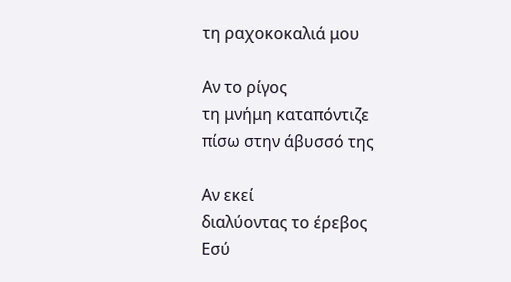τη ραχοκοκαλιά μου

Αν το ρίγος
τη μνήμη καταπόντιζε
πίσω στην άβυσσό της

Αν εκεί
διαλύοντας το έρεβος
Εσύ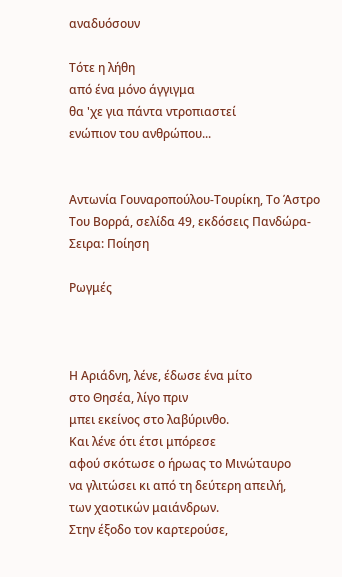αναδυόσουν

Τότε η λήθη
από ένα μόνο άγγιγμα
θα 'χε για πάντα ντροπιαστεί
ενώπιον του ανθρώπου...


Αντωνία Γουναροπούλου-Τουρίκη, Το Άστρο Του Βορρά, σελίδα 49, εκδόσεις Πανδώρα- Σειρα: Ποίηση

Ρωγμές



Η Αριάδνη, λένε, έδωσε ένα μίτο
στο Θησέα, λίγο πριν
μπει εκείνος στο λαβύρινθο.
Και λένε ότι έτσι μπόρεσε
αφού σκότωσε ο ήρωας το Μινώταυρο
να γλιτώσει κι από τη δεύτερη απειλή,
των χαοτικών μαιάνδρων.
Στην έξοδο τον καρτερούσε,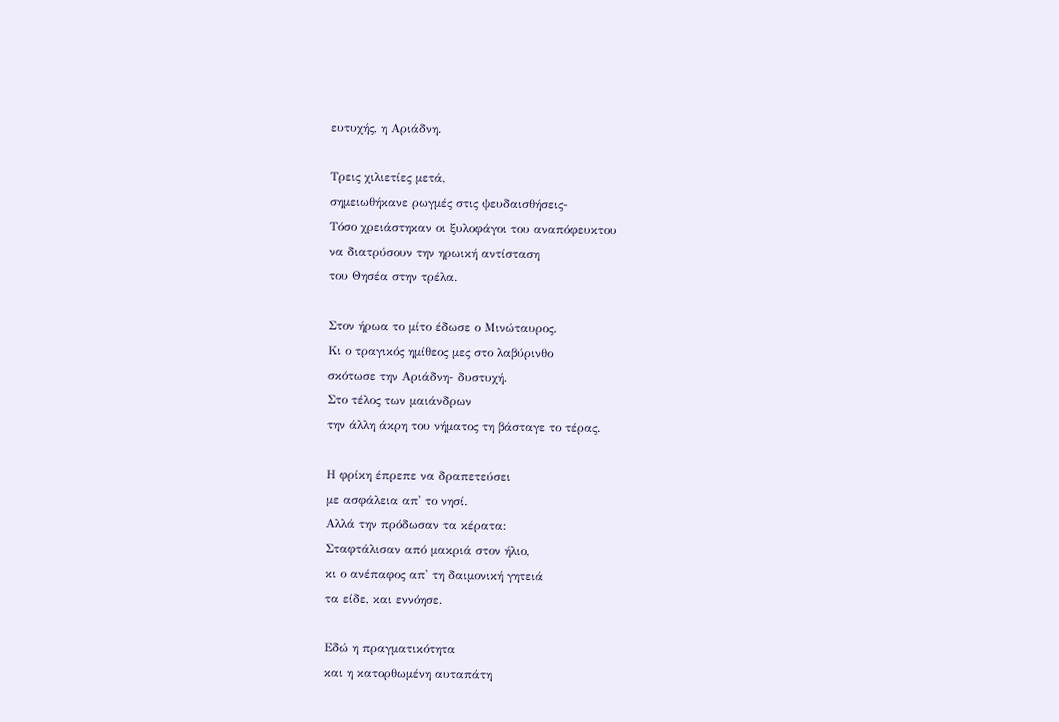ευτυχής, η Αριάδνη.

Τρεις χιλιετίες μετά,
σημειωθήκανε ρωγμές στις ψευδαισθήσεις-
Τόσο χρειάστηκαν οι ξυλοφάγοι του αναπόφευκτου
να διατρύσουν την ηρωική αντίσταση
του Θησέα στην τρέλα.

Στον ήρωα το μίτο έδωσε ο Μινώταυρος.
Κι ο τραγικός ημίθεος μες στο λαβύρινθο
σκότωσε την Αριάδνη- δυστυχή.
Στο τέλος των μαιάνδρων
την άλλη άκρη του νήματος τη βάσταγε το τέρας.

Η φρίκη έπρεπε να δραπετεύσει
με ασφάλεια απ' το νησί.
Αλλά την πρόδωσαν τα κέρατα:
Σταφτάλισαν από μακριά στον ήλιο,
κι ο ανέπαφος απ' τη δαιμονική γητειά
τα είδε, και εννόησε.

Εδώ η πραγματικότητα
και η κατορθωμένη αυταπάτη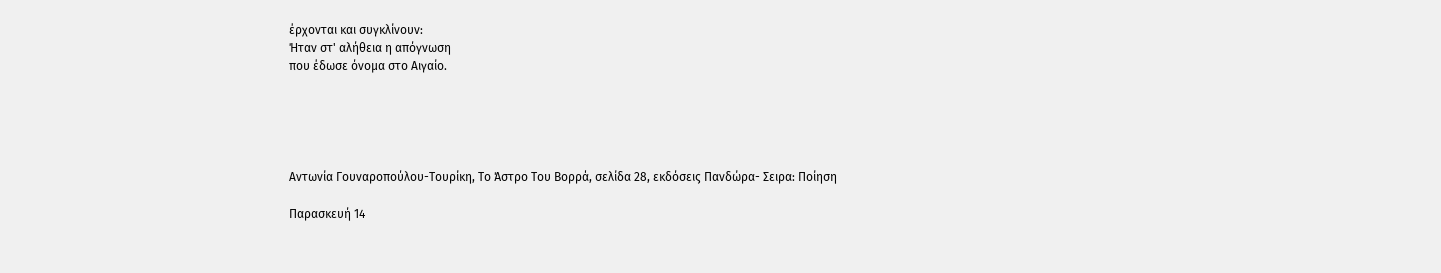έρχονται και συγκλίνουν:
Ήταν στ' αλήθεια η απόγνωση
που έδωσε όνομα στο Αιγαίο.





Αντωνία Γουναροπούλου-Τουρίκη, Το Άστρο Του Βορρά, σελίδα 28, εκδόσεις Πανδώρα- Σειρα: Ποίηση

Παρασκευή 14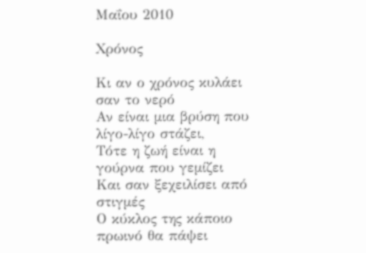Μαΐου 2010

Χρόνος

Κι αν ο χρόνος κυλάει σαν το νερό
Αν είναι μια βρύση που λίγο-λίγο στάζει,
Τότε η ζωή είναι η γούρνα που γεμίζει
Και σαν ξεχειλίσει από στιγμές
Ο κύκλος της κάποιο πρωινό θα πάψει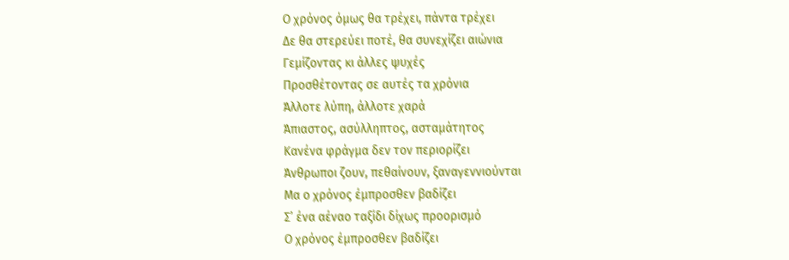Ο χρόνος όμως θα τρέχει, πάντα τρέχει
Δε θα στερεύει ποτέ, θα συνεχίζει αιώνια
Γεμίζοντας κι άλλες ψυχές
Προσθέτοντας σε αυτές τα χρόνια
Άλλοτε λύπη, άλλοτε χαρά
Άπιαστος, ασύλληπτος, ασταμάτητος
Κανένα φράγμα δεν τον περιορίζει
Άνθρωποι ζουν, πεθαίνουν, ξαναγεννιούνται
Μα ο χρόνος έμπροσθεν βαδίζει
Σ’ ένα αέναο ταξίδι δίχως προορισμό
Ο χρόνος έμπροσθεν βαδίζει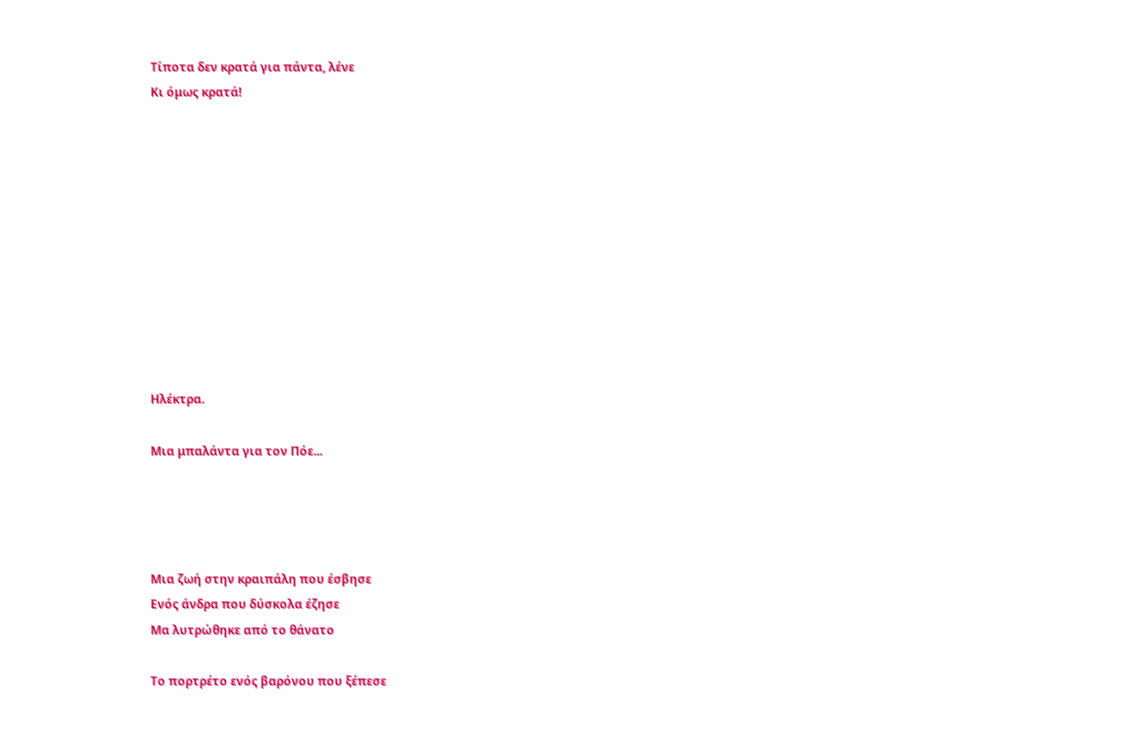Τίποτα δεν κρατά για πάντα, λένε
Κι όμως κρατά!











Ηλέκτρα.

Μια μπαλάντα για τον Πόε...




Μια ζωή στην κραιπάλη που έσβησε
Ενός άνδρα που δύσκολα έζησε
Μα λυτρώθηκε από το θάνατο

Το πορτρέτο ενός βαρόνου που ξέπεσε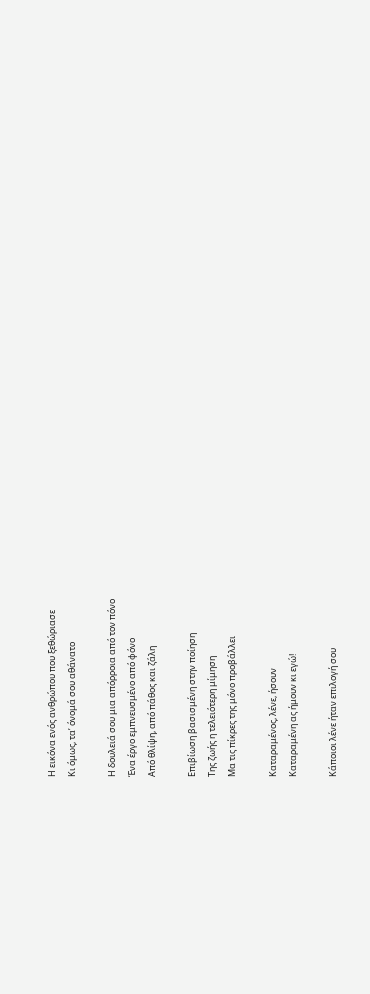Η εικόνα ενός ανθρώπου που ξεθώριασε
Κι όμως, τα’ όνομά σου αθάνατο

Η δουλειά σου μια απόρροια από τον πόνο
Ένα έργο εμπνευσμένο από φόνο
Από θλίψη, από πάθος και ζάλη

Επιβίωση βασισμένη στην ποίηση
Της ζωής η τελειότερη μίμηση
Μα τις πίκρες της μόνο προβάλλει

Καταραμένος, λένε, ήσουν
Καταραμένη ας ήμουν κι εγώ!

Κάποιοι λένε ήταν επιλογή σου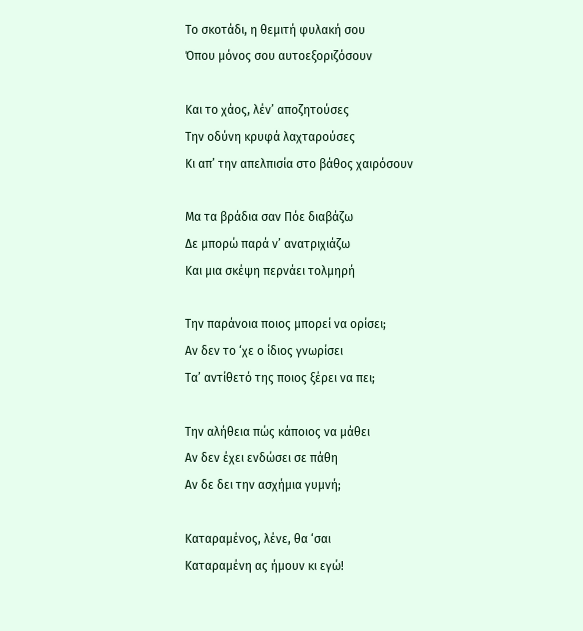Το σκοτάδι, η θεμιτή φυλακή σου
Όπου μόνος σου αυτοεξοριζόσουν

Και το χάος, λέν’ αποζητούσες
Την οδύνη κρυφά λαχταρούσες
Κι απ’ την απελπισία στο βάθος χαιρόσουν

Μα τα βράδια σαν Πόε διαβάζω
Δε μπορώ παρά ν’ ανατριχιάζω
Και μια σκέψη περνάει τολμηρή

Την παράνοια ποιος μπορεί να ορίσει;
Αν δεν το ‘χε ο ίδιος γνωρίσει
Τα’ αντίθετό της ποιος ξέρει να πει;

Την αλήθεια πώς κάποιος να μάθει
Αν δεν έχει ενδώσει σε πάθη
Αν δε δει την ασχήμια γυμνή;

Καταραμένος, λένε, θα ‘σαι
Καταραμένη ας ήμουν κι εγώ!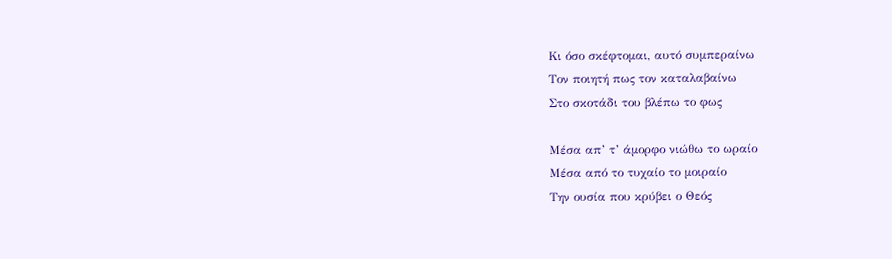Κι όσο σκέφτομαι, αυτό συμπεραίνω
Τον ποιητή πως τον καταλαβαίνω
Στο σκοτάδι του βλέπω το φως

Μέσα απ’ τ’ άμορφο νιώθω το ωραίο
Μέσα από το τυχαίο το μοιραίο
Την ουσία που κρύβει ο Θεός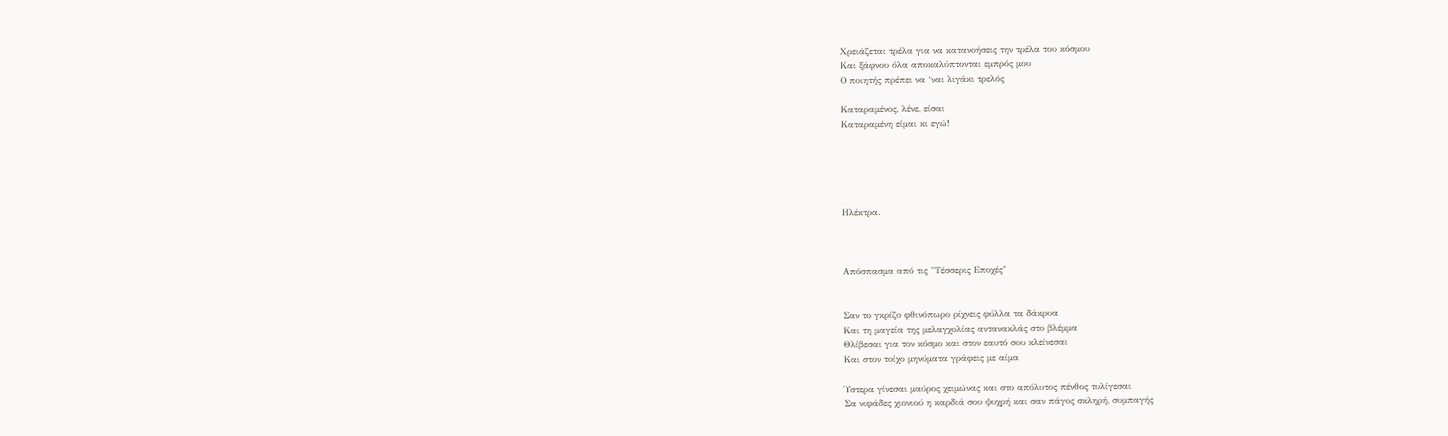Χρειάζεται τρέλα για να κατανοήσεις την τρέλα του κόσμου
Και ξάφνου όλα αποκαλύπτονται εμπρός μου
Ο ποιητής πρέπει να ‘ναι λιγάκι τρελός

Καταραμένος, λένε, είσαι
Καταραμένη είμαι κι εγώ!





Ηλέκτρα.



Απόσπασμα από τις "Τέσσερις Εποχές"


Σαν το γκρίζο φθινόπωρο ρίχνεις φύλλα τα δάκρυα
Και τη μαγεία της μελαγχολίας αντανακλάς στο βλέμμα
Θλίβεσαι για τον κόσμο και στον εαυτό σου κλείνεσαι
Και στον τοίχο μηνύματα γράφεις με αίμα

Ύστερα γίνεσαι μαύρος χειμώνας και στο απόλυτος πένθος τυλίγεσαι
Σα νιφάδες χιονιού η καρδιά σου ψυχρή και σαν πάγος σκληρή, συμπαγής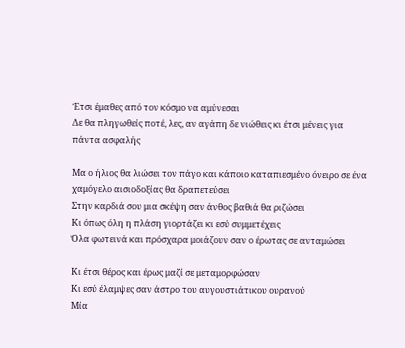Έτσι έμαθες από τον κόσμο να αμύνεσαι
Δε θα πληγωθείς ποτέ, λες, αν αγάπη δε νιώθεις κι έτσι μένεις για πάντα ασφαλής

Μα ο ήλιος θα λιώσει τον πάγο και κάποιο καταπιεσμένο όνειρο σε ένα χαμόγελο αισιοδοξίας θα δραπετεύσει
Στην καρδιά σου μια σκέψη σαν άνθος βαθιά θα ριζώσει
Κι όπως όλη η πλάση γιορτάζει κι εσύ συμμετέχεις
Όλα φωτεινά και πρόσχαρα μοιάζουν σαν ο έρωτας σε ανταμώσει

Κι έτσι θέρος και έρως μαζί σε μεταμορφώσαν
Κι εσύ έλαμψες σαν άστρο του αυγουστιάτικου ουρανού
Μία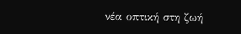νέα οπτική στη ζωή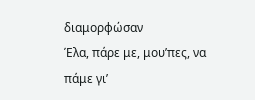διαμορφώσαν
Έλα, πάρε με, μου’πες, να πάμε γι’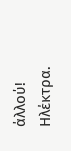άλλού!
Ηλέκτρα.